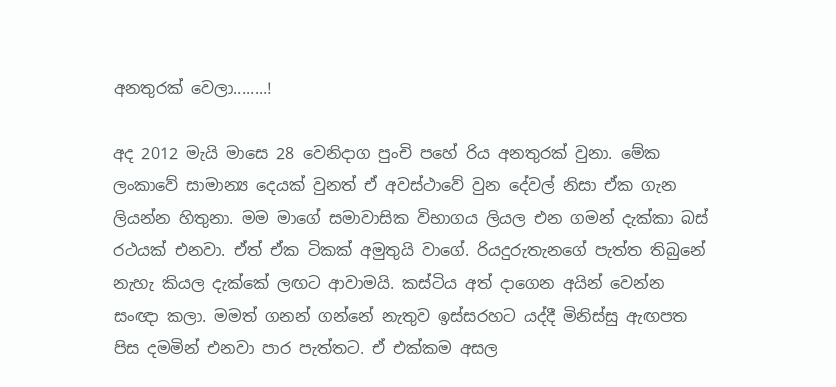අනතුරක් වෙලා........!

අද 2012 මැයි මාසෙ 28 වෙනිදාග පුංචි පහේ රිය අනතුරක් වුනා. මේක ලංකාවේ සාමාන්‍ය දෙයක් වුනත් ඒ අවස්ථාවේ වුන දේවල් නිසා ඒක ගැන ලියන්න හිතුනා. මම මාගේ සමාවාසික විභාගය ලියල එන ගමන් දැක්කා බස් රථයක් එනවා. ඒත් ඒක ටිකක් අමුතුයි වාගේ. රියදුරුතැනගේ පැත්ත තිබුනේ නැහැ කියල දැක්කේ ලඟට ආවාමයි. කස්ටිය අත් දාගෙන අයින් වෙන්න සංඥා කලා. මමත් ගනන් ගන්නේ නැතුව ඉස්සරහට යද්දී මිනිස්සු ඇඟපත පිස දමමින් එනවා පාර පැත්තට. ඒ එක්කම අසල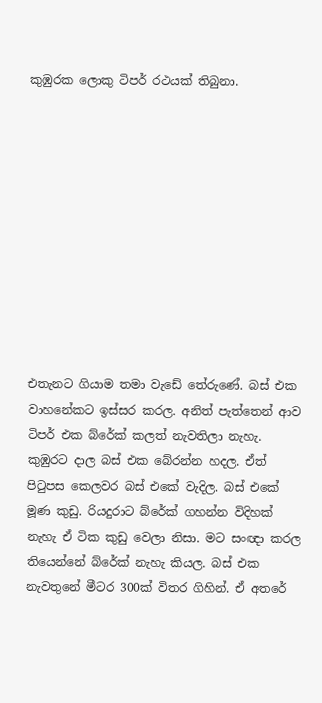කුඹුරක ලොකු ටිපර් රථයක් තිබුනා.











එතැනට ගියාම තමා වැඩේ තේරු‍ණේ. බස් එක වාහනේකට ඉස්සර කරල. අනිත් පැත්තෙන් ආව ටිපර් එක බ්රේක් කලත් නැවතිලා නැහැ. කුඹුරට දාල බස් එක බේරන්න හදල. ඒත් පිටුපස කෙලවර බස් එකේ වැදිල. බස් එකේ මූණ කුඩු. රියදුරාට බ්රේක් ගහන්න විදිහක් නැහැ ඒ ටික කුඩු වෙලා නිසා. මට සංඥා කරල තියෙන්නේ බ්රේක් නැහැ කියල. බස් එක නැවතුනේ මීටර 300ක් විතර ගිහින්. ඒ අතරේ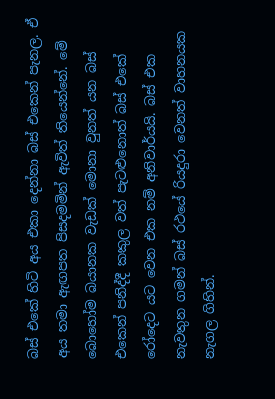බස් එකේ හිටි අය එකා දෙන්නා බස් එකෙන් පැනල. ඒ අය තමා ඇඟපත පිසදමමින් ඇවිත් තියෙන්නේ. මේ බොහෝම බයානක වැඩක් මොනා වුනත් යන බස් එකෙන් පනිද්දී කකුල වත් පැටළුනොත් බස් එකේ රෝදෙට යට වෙන එක නම් අනිවාර්යයි. බස් එක නැවතුන ගමන් බස් රථයේ රියදුරා වෙනත් වාහනයක නැගල ගිහින්.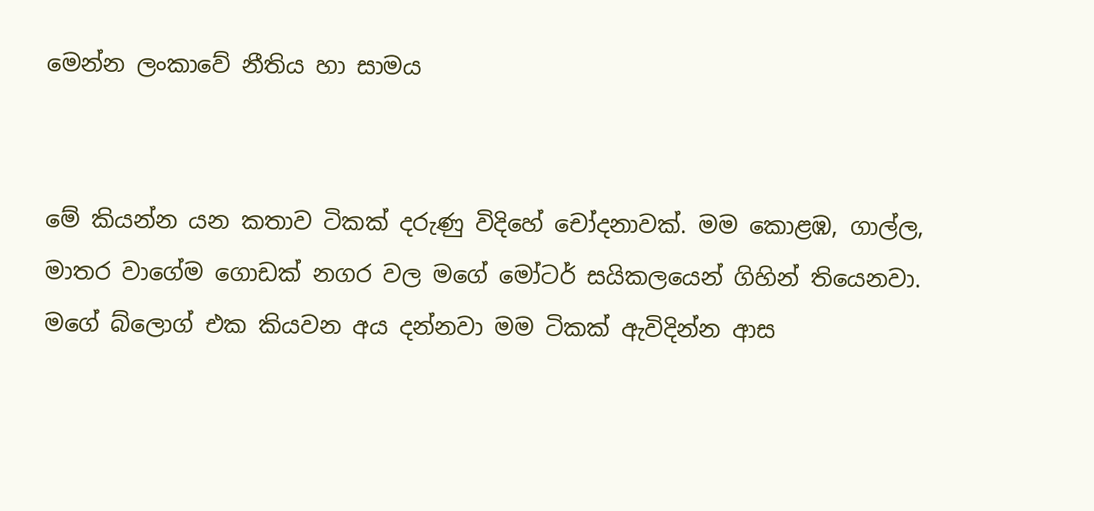මෙන්න ලංකාවේ නීතිය හා සාමය


මේ කියන්න යන කතාව ටිකක් දරුණු විදිහේ චෝදනාවක්. මම කොළඹ, ගාල්ල, මාතර වාගේම ගොඩක් නගර වල මගේ මෝටර් සයිකලයෙන් ගිහින් තියෙනවා. මගේ බ්ලොග් එක කියවන අය දන්නවා මම ටිකක් ඇවිදින්න ආස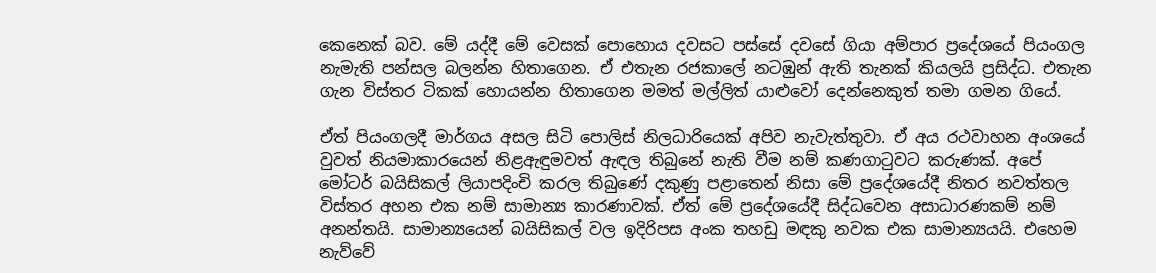කෙනෙක් බව. මේ යද්දී මේ වෙසක් පොහොය දවසට පස්සේ දවසේ ගියා අම්පාර ප්‍රදේශයේ පියංගල නැමැති පන්සල බලන්න හිතාගෙන. ඒ එතැන රජකාලේ නටඹුන් ඇති තැනක් කියලයි ප්‍රසිද්ධ. එතැන ගැන විස්තර ටිකක් හොයන්න හිතාගෙන මමත් මල්ලිත් යාළුවෝ දෙන්නෙකුත් තමා ගමන ගියේ.

ඒත් පියංගලදී මාර්ගය අසල සිටි පොලිස් නිලධාරියෙක් අපිව නැවැත්තුවා. ඒ අය රථවාහන අංශයේ වුවත් නියමාකාරයෙන් නිළඇඳුමවත් ඇඳල තිබුනේ නැති වීම නම් කණගාටුවට කරුණක්. අපේ මෝටර් බයිසිකල් ලියාපදිංචි කරල තිබුණේ දකුණු පළාතෙන් නිසා මේ ප්‍රදේශයේදී නිතර නවත්තල විස්තර අහන එක නම් සාමාන්‍ය කාරණාවක්. ඒත් මේ ප්‍රදේශයේදී සිද්ධවෙන අසාධාරණකම් නම් අනන්තයි. සාමාන්‍යයෙන් බයිසිකල් වල ඉදිරිපස අංක තහඩු මඳකු නවක එක සාමාන්‍යයයි. එහෙම නැව්වේ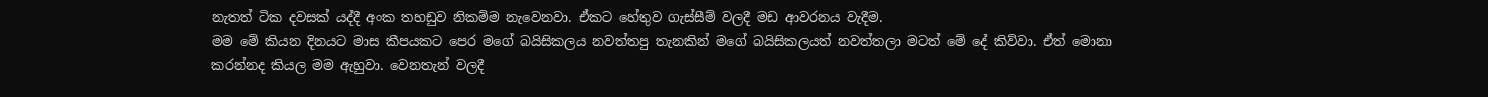නැතත් ටික දවසක් යද්දී අංක තහඩුව නිකම්ම නැවෙනවා. ඒකට හේතුව ගැස්සීම් වලදී මඩ ආවරනය වැදීම.
මම මේ කියන දිනයට මාස කීපයකට පෙර මගේ බයිසිකලය නවත්තපු තැනකින් මගේ බයිසිකලයත් නවත්තලා මටත් මේ දේ කිව්වා. ඒත් මොනා කරන්නද කියල මම ඇහුවා. වෙනතැන් වලදී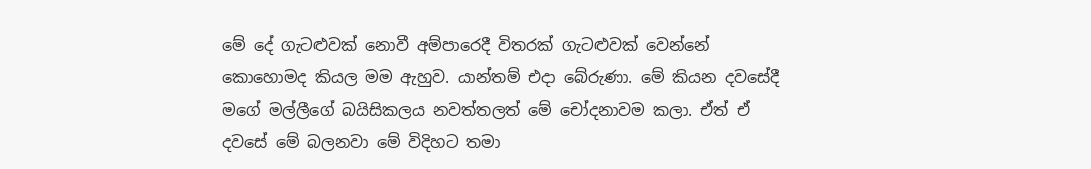මේ දේ ගැටළුවක් නොවී අම්පාරෙදී විතරක් ගැටළුවක් වෙන්නේ කොහොමද කියල මම ඇහුව. යාන්තම් එදා බේරුණා. මේ කියන දවසේදී මගේ මල්ලීගේ බයිසිකලය නවත්තලත් මේ චෝදනාවම කලා. ඒත් ඒ දවසේ මේ බලනවා මේ විදිහට තමා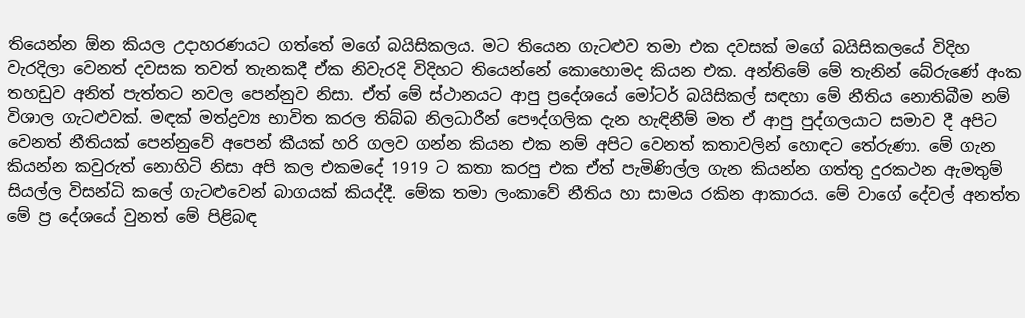තියෙන්න ඕන කියල උදාහරණයට ගත්තේ මගේ බයිසිකලය. මට තියෙන ගැටළුව තමා එක දවසක් මගේ බයිසිකලයේ විදිහ වැරදිලා වෙනත් දවසක තවත් තැනකදී ඒක නිවැරදි විදිහට තියෙන්නේ කොහොමද කියන එක. අන්තිමේ මේ තැනින් බේරුණේ අංක තහඩුව අනිත් පැත්තට නවල පෙන්නුව නිසා. ඒත් මේ ස්ථානයට ආපු ප්‍රදේශයේ මෝටර් බයිසිකල් සඳහා මේ නීතිය නොතිබීම නම් විශාල ගැටළුවක්. මඳක් මත්ද්‍රව්‍ය භාවිත කරල තිබ්බ නිලධාරීන් පෞද්ගලික දැන හැඳිනීම් මත ඒ ආපු පුද්ගලයාට සමාව දී අපිට වෙනත් නීතියක් පෙන්නුවේ අපෙන් කීයක් හරි ගලව ගන්න කියන එක නම් අපිට වෙනත් කතාවලින් හොඳට තේරුණා. මේ ගැන කියන්න කවුරුත් නොහිටි නිසා අපි කල එකමදේ 1919 ට කතා කරපු එක ඒත් පැමිණිල්ල ගැන කියන්න ගත්තු දුරකථන ඇමතුම් සියල්ල විසන්ධි කලේ ගැටළුවෙන් බාගයක් කියද්දී. මේක තමා ලංකාවේ නීතිය හා සාමය රකින ආකාරය. මේ වාගේ දේවල් අනත්ත මේ ප්‍ර දේශයේ වුනත් මේ පිළිබඳ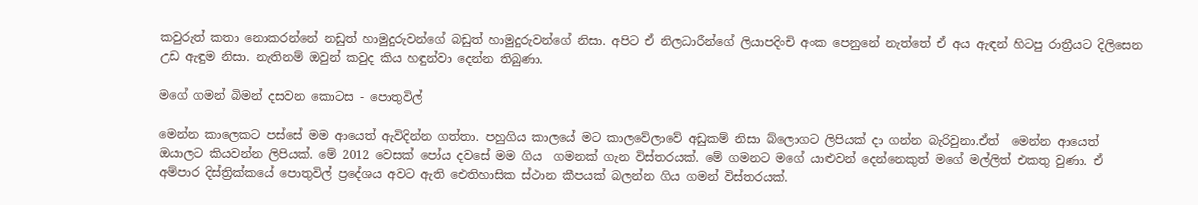කවුරුත් කතා නොකරන්නේ නඩුත් හාමුදුරුවන්ගේ බඩුත් හාමුදුරුවන්ගේ නිසා. අපිට ඒ නිලධාරීන්ගේ ලියාපදිංචි අංක පෙනුනේ නැත්තේ ඒ අය ඇඳන් හිටපු රාත්‍රීයට දිලිසෙන උඩ ඇඳුම නිසා. නැතිනම් ඔවුන් කවුද කිය හඳුන්වා දෙන්න තිබුණා.

මගේ ගමන් බිමන් දසවන කොටස - පොතුවිල්

මෙන්න කාලෙකට පස්සේ මම ආයෙත් ඇවිදින්න ගත්තා. පහුගිය කාලයේ මට කාලවේලාවේ අඩුකම් නිසා බ්ලොගට ලිපියක් දා ගන්න බැරිවුනා.ඒත්  මෙන්න ආයෙත් ඔයාලට කියවන්න ලිපියක්. මේ 2012 වෙසක් පෝය දවසේ මම ගිය  ගමනක් ගැන විස්තරයක්. මේ ගමනට මගේ යාළුවන් දෙන්නෙකුත් මගේ මල්ලිත් එකතු වුණා. ඒ අම්පාර දිස්ත්‍රික්කයේ පොතුවිල් ප්‍රදේශය අවට ඇති ඓතිහාසික ස්ථාන කීපයක් බලන්න ගිය ගමන් විස්තරයක්.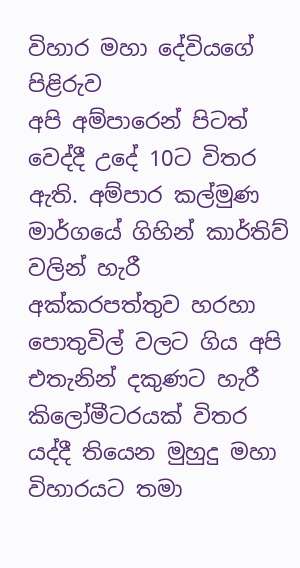විහාර මහා දේවියගේ පිළිරුව
අපි අම්පාරෙන් පිටත් වෙද්දී උදේ 10ට විතර ඇති. අම්පාර කල්මුණ මාර්ගයේ ගිහින් කාර්තිව් වලින් හැරී අක්කරපත්තුව හරහා පොතුවිල් වලට ගිය අපි එතැනින් දකුණට හැරී කිලෝමීටරයක් විතර යද්දී තියෙන මුහුදු මහා විහාරයට තමා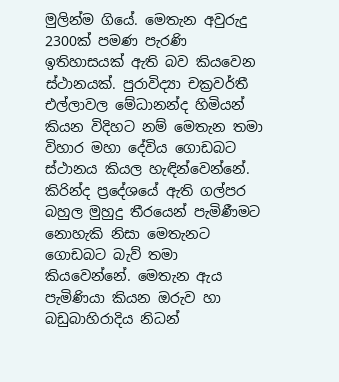මුලින්ම ගියේ. මෙතැන අවුරුදු 2300ක් පමණ පැරණි ඉතිහාසයක් ඇති බව කියවෙන ස්ථානයක්. පුරාවිද්‍යා චක්‍රවර්තී එල්ලාවල මේධානන්ද හිමියන් කියන විදිහට නම් මෙතැන තමා විහාර මහා දේවිය ගොඩබට ස්ථානය කියල හැඳින්වෙන්නේ. කිරින්ද ප්‍රදේශයේ ඇති ගල්පර බහුල මුහුදු තීරයෙන් පැමිණීමට නොහැකි නිසා මෙතැනට ගොඩබට බැව් තමා කියවෙන්නේ. මෙතැන ඇය පැමිණියා කියන ඔරුව හා බඩුබාහිරාදිය නිධන්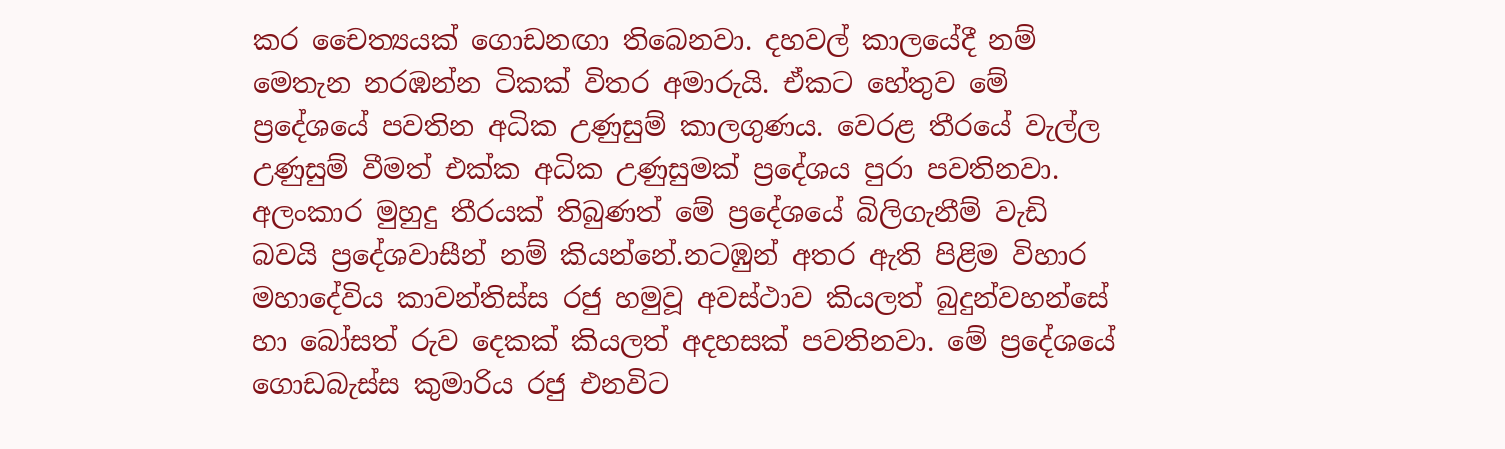කර චෛත්‍යයක් ගොඩනඟා තිබෙනවා. දහවල් කාලයේදී නම් මෙතැන නරඹන්න ටිකක් විතර අමාරුයි. ඒකට හේතුව මේ ප්‍රදේශයේ පවතින අධික උණුසුම් කාලගුණය. වෙරළ තීරයේ වැල්ල උණුසුම් වීමත් එක්ක අධික උණුසුමක් ප්‍රදේශය පුරා පවතිනවා. අලංකාර මුහුදු තීරයක් තිබුණත් මේ ප්‍රදේශයේ බිලිගැනීම් වැඩි බවයි ප්‍රදේශවාසීන් නම් කියන්නේ.නටඹුන් අතර ඇති පිළිම විහාර මහාදේවිය කාවන්තිස්ස රජු හමුවූ අවස්ථාව කියලත් බුදුන්වහන්සේ හා බෝසත් රුව දෙකක් කියලත් අදහසක් පවතිනවා. මේ ප්‍රදේශයේ ගොඩබැස්ස කුමාරිය රජු එනවිට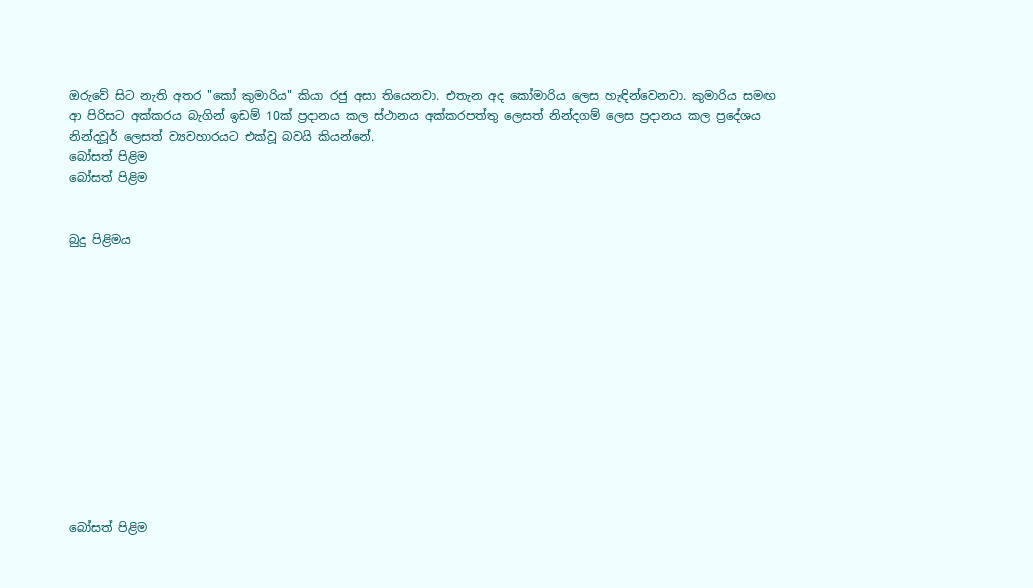ඔරුවේ සිට නැති අතර "කෝ කුමාරිය" කියා රජු අසා තියෙනවා. එතැන අද කෝමාරිය ලෙස හැඳින්වෙනවා. කුමාරිය සමඟ ආ පිරිසට අක්කරය බැගින් ඉඩම් 10ක් ප්‍රදානය කල ස්ථානය අක්කරපත්තු ලෙසත් නින්දගම් ලෙස ප්‍රදානය කල ප්‍රදේශය නින්දවූර් ලෙසත් ව්‍යවහාරයට එක්වූ බවයි කියන්නේ.
බෝසත් පිළිම
බෝසත් පිළිම


බුදු පිළිමය













බෝසත් පිළිම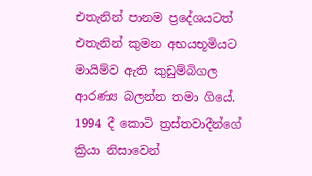එතැනින් පානම ප්‍රදේශයටත් එතැනින් කුමන අභයභූමියට මායිම්ව ඇති කුඩුම්බිගල ආරණ්‍ය බලන්න තමා ගියේ. 1994 දී කොටි ත්‍රස්තවාදීන්ගේ ක්‍රියා නිසාවෙන්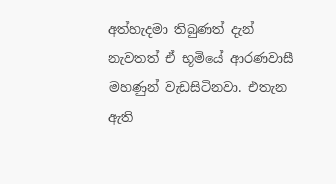අත්හැදමා තිබුණත් දැන් නැවතත් ඒ භූමියේ ආරණවාසී මහණුන් වැඩසිටිනවා. එතැන ඇති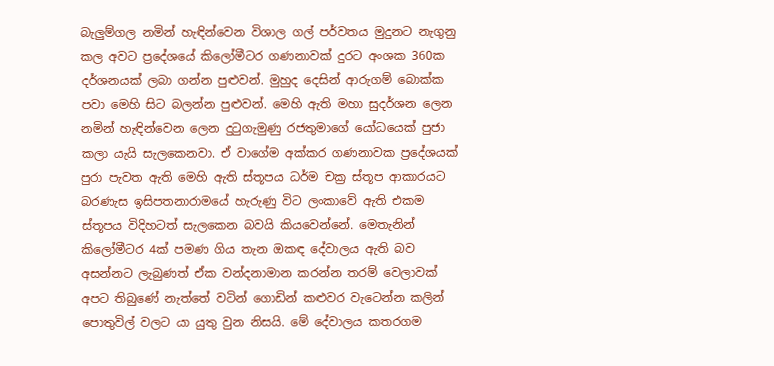බැලුම්ගල නමින් හැඳින්වෙන විශාල ගල් පර්වතය මුදුනට නැගුනු කල අවට ප්‍රදේශයේ කිලෝමීටර ගණනාවක් දුරට අංශක 360ක දර්ශනයක් ලබා ගන්න පුළුවන්. මුහුද දෙසින් ආරුගම් බොක්ක පවා මෙහි සිට බලන්න පුළුවන්. මෙහි ඇති මහා සුදර්ශන ලෙන නමින් හැඳින්වෙන ලෙන දුටුගැමුණු රජතුමාගේ යෝධයෙක් පුජා කලා යැයි සැලකෙනවා. ඒ වාගේම අක්කර ගණනාවක ප්‍රදේශයක් පුරා පැවත ඇති මෙහි ඇති ස්තූපය ධර්ම චක්‍ර ස්තූප ආකාරයට බරණැස ඉසිපතනාරාමයේ හැරුණු විට ලංකාවේ ඇති එකම ස්තූපය විදිහටත් සැලකෙන බවයි කියවෙන්නේ. මෙතැනින් කිලෝමීටර 4ක් පමණ ගිය තැන ඔකඳ දේවාලය ඇති බව අසන්නට ලැබුණත් ඒක වන්දනාමාන කරන්න තරම් වෙලාවක් අපට තිබුණේ නැත්තේ වටින් ගොඩින් කළුවර වැටෙන්න කලින් පොතුවිල් වලට යා යුතු වුන නිසයි. මේ දේවාලය කතරගම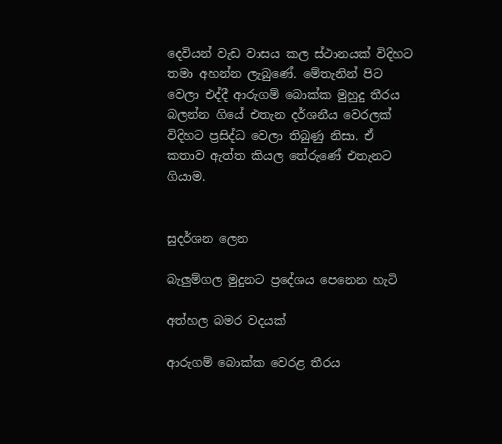දෙවියන් වැඩ වාසය කල ස්ථානයක් විදිහට තමා අහන්න ලැබුණේ. මේතැනින් පිට වෙලා එද්දී ආරුගම් බොක්ක මුහුදු තීරය බලන්න ගියේ එතැන දර්ශනීය වෙරලක් විදිහට ප්‍රසිද්ධ වෙලා තිබුණු නිසා. ඒ කතාව ඇත්ත කියල තේරුණේ එතැනට ගියාම.


සුදර්ශන ලෙන

බැලුම්ගල මුදුනට ප්‍රදේශය පෙනෙන හැටි

අත්හල බමර වදයක්

ආරුගම් බොක්ක වෙරළ තීරය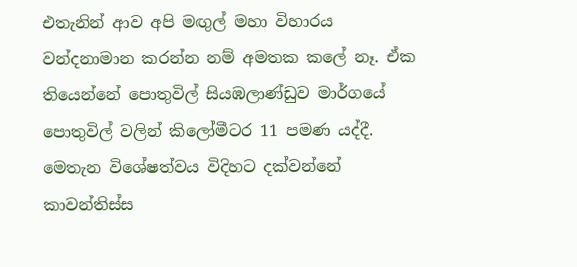එතැනින් ආව අපි මඟුල් මහා විහාරය වන්දනාමාන කරන්න නම් අමතක කලේ නෑ. ඒක තියෙන්නේ පොතුවිල් සියඹලාණ්ඩුව මාර්ගයේ පොතුවිල් වලින් කිලෝමීටර 11 පමණ යද්දී. මෙතැන විශේෂත්වය විදිහට දක්වන්නේ කාවන්තිස්ස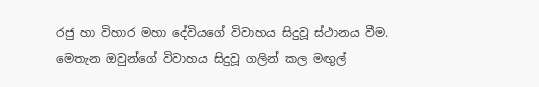රජු හා විහාර මහා දේවියගේ විවාහය සිදුවූ ස්ථානය වීම. මෙතැන ඔවුන්ගේ විවාහය සිදුවූ ගලින් කල මඟුල්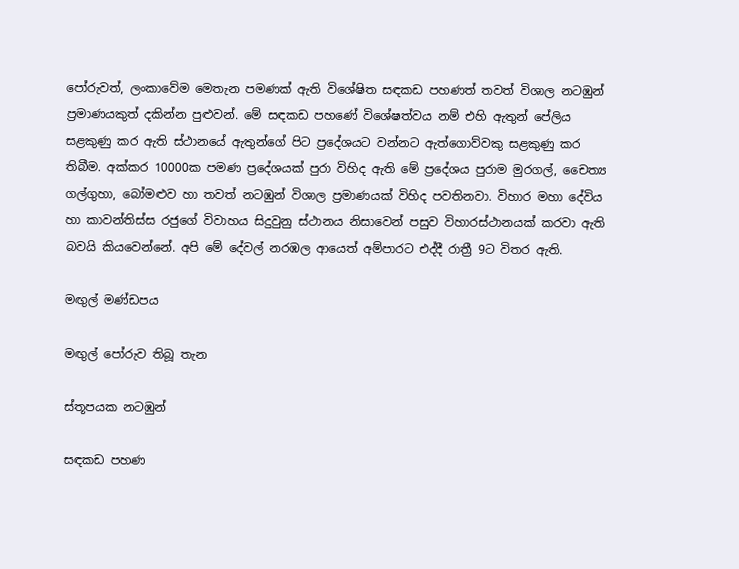පෝරුවත්, ලංකාවේම මෙතැන පමණක් ඇති විශේෂිත සඳකඩ පහණත් තවත් විශාල නටඹුන් ප්‍රමාණයකුත් දකින්න පුළුවන්. මේ සඳකඩ පහණේ විශේෂත්වය නම් එහි ඇතුන් පේලිය සළකුණු කර ඇති ස්ථානයේ ඇතුන්ගේ පිට ප්‍රදේශයට වන්නට ඇත්ගොව්වකු සළකුණු කර තිබීම. අක්කර 10000ක පමණ ප්‍රදේශයක් පුරා විහිද ඇති මේ ප්‍රදේශය පුරාම මුරගල්, චෛත්‍ය ගල්ගුහා, බෝමළුව හා තවත් නටඹුන් විශාල ප්‍රමාණයක් විහිද පවතිනවා. විහාර මහා දේවිය හා කාවන්තිස්ස රජුගේ විවාහය සිදුවුනු ස්ථානය නිසාවෙන් පසුව විහාරස්ථානයක් කරවා ඇති බවයි කියවෙන්නේ. අපි මේ දේවල් නරඹල ආයෙත් අම්පාරට එද්දී රාත්‍රී 9ට විතර ඇති.

මඟුල් මණ්ඩපය

මඟුල් පෝරුව තිබූ තැන

ස්තූපයක නටඹුන්

සඳකඩ පහණ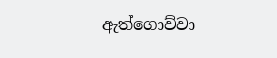ඇත්ගොව්වා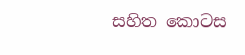සහිත කොටස